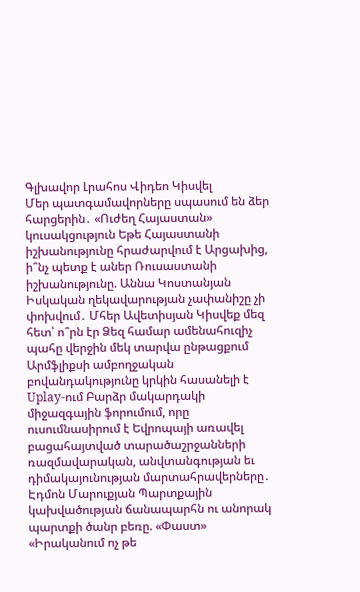Գլխավոր Լրահոս Վիդեո Կիսվել
Մեր պատգամավորները սպասում են ձեր հարցերին․ «Ուժեղ Հայաստան» կուսակցություն Եթե Հայաստանի իշխանությունը հրաժարվում է Արցախից, ի՞նչ պետք է աներ Ռուսաստանի իշխանությունը. Աննա Կոստանյան Իսկական ղեկավարության չափանիշը չի փոխվում․ Մհեր Ավետիսյան Կիսվեք մեզ հետ՝ ո՞րն էր Ձեզ համար ամենահուզիչ պահը վերջին մեկ տարվա ընթացքում Արմֆլիքսի ամբողջական բովանդակությունը կրկին հասանելի է Uplay-ում Բարձր մակարդակի միջազգային ֆորումում, որը ուսումնասիրում է Եվրոպայի առավել բացահայտված տարածաշրջանների ռազմավարական, անվտանգության եւ դիմակայունության մարտահրավերները․ Էդմոն Մարուքյան Պարտքային կախվածության ճանապարհն ու անորակ պարտքի ծանր բեռը. «Փաստ» «Իրականում ոչ թե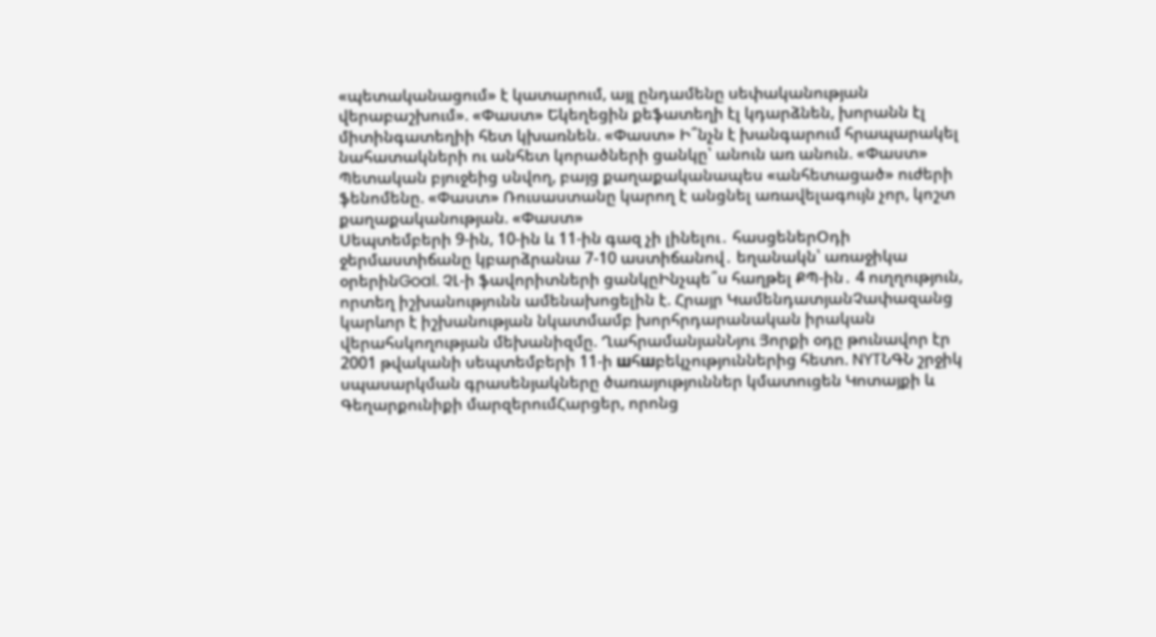«պետականացում» է կատարում, այլ ընդամենը սեփականության վերաբաշխում». «Փաստ» Եկեղեցին քեֆատեղի էլ կդարձնեն, խորանն էլ միտինգատեղիի հետ կխառնեն. «Փաստ» Ի՞նչն է խանգարում հրապարակել նահատակների ու անհետ կորածների ցանկը՝ անուն առ անուն. «Փաստ» Պետական բյուջեից սնվող, բայց քաղաքականապես «անհետացած» ուժերի ֆենոմենը. «Փաստ» Ռուսաստանը կարող է անցնել առավելագույն չոր, կոշտ քաղաքականության. «Փաստ»
Սեպտեմբերի 9-ին, 10-ին և 11-ին գազ չի լինելու․ հասցեներՕդի ջերմաստիճանը կբարձրանա 7-10 աստիճանով․ եղանակն՝ առաջիկա օրերինGoal. ՉԼ-ի ֆավորիտների ցանկըԻնչպե՞ս հաղթել ՔՊ-ին․ 4 ուղղություն, որտեղ իշխանությունն ամենախոցելին է. Հրայր ԿամենդատյանՉափազանց կարևոր է իշխանության նկատմամբ խորհրդարանական իրական վերահսկողության մեխանիզմը. ՂահրամանյանՆյու Յորքի օդը թունավոր էր 2001 թվականի սեպտեմբերի 11-ի шհшբեկչություններից հետո. NYTՆԳՆ շրջիկ սպասարկման գրասենյակները ծառայություններ կմատուցեն Կոտայքի և Գեղարքունիքի մարզերումՀարցեր, որոնց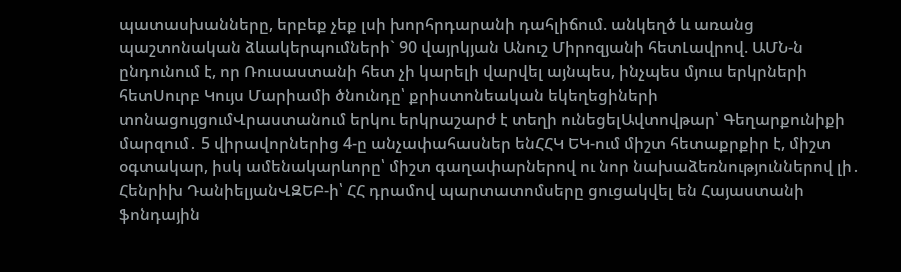պատասխանները, երբեք չեք լսի խորհրդարանի դահլիճում. անկեղծ և առանց պաշտոնական ձևակերպումների` 90 վայրկյան Անուշ Միրոզյանի հետԼավրով. ԱՄՆ-ն ընդունում է, որ Ռուսաստանի հետ չի կարելի վարվել այնպես, ինչպես մյուս երկրների հետՍուրբ Կույս Մարիամի ծնունդը՝ քրիստոնեական եկեղեցիների տոնացույցումՎրաստանում երկու երկրաշարժ է տեղի ունեցելԱվտովթար՝ Գեղարքունիքի մարզում․ 5 վիրավորներից 4-ը անչափահասներ ենՀՀԿ ԵԿ-ում միշտ հետաքրքիր է, միշտ օգտակար, իսկ ամենակարևորը՝ միշտ գաղափարներով ու նոր նախաձեռնություններով լի․ Հենրիխ ԴանիելյանՎԶԵԲ-ի՝ ՀՀ դրամով պարտատոմսերը ցուցակվել են Հայաստանի ֆոնդային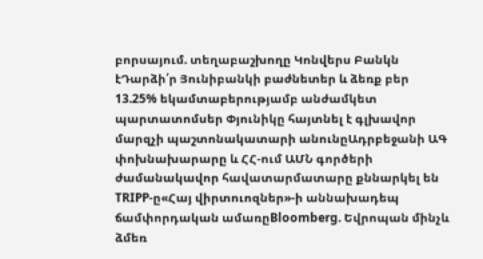բորսայում. տեղաբաշխողը Կոնվերս Բանկն էԴարձի՛ր Յունիբանկի բաժնետեր և ձեռք բեր 13.25% եկամտաբերությամբ անժամկետ պարտատոմսեր Փյունիկը հայտնել է գլխավոր մարզչի պաշտոնակատարի անունըԱդրբեջանի ԱԳ փոխնախարարը և ՀՀ-ում ԱՄՆ գործերի ժամանակավոր հավատարմատարը քննարկել են TRIPP-ը«Հայ վիրտուոզներ»-ի աննախադեպ ճամփորդական ամառըBloomberg. Եվրոպան մինչև ձմեռ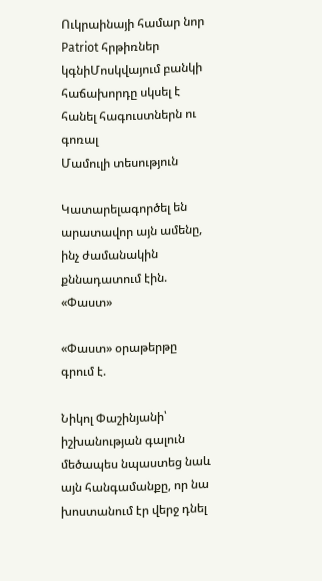Ուկրաինայի համար նոր Patriot հրթիռներ կգնիՄոսկվայում բանկի հաճախորդը սկսել է հանել հագուստներն ու գոռալ
Մամուլի տեսություն

Կատարելագործել են արատավոր այն ամենը, ինչ ժամանակին քննադատում էին. «Փաստ»

«Փաստ» օրաթերթը գրում է.

Նիկոլ Փաշինյանի՝ իշխանության գալուն մեծապես նպաստեց նաև այն հանգամանքը, որ նա խոստանում էր վերջ դնել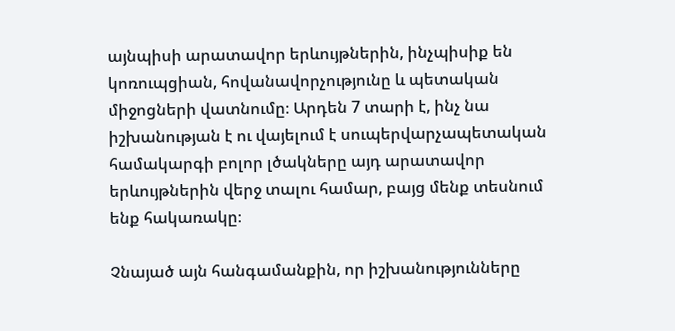այնպիսի արատավոր երևույթներին, ինչպիսիք են կոռուպցիան, հովանավորչությունը և պետական միջոցների վատնումը։ Արդեն 7 տարի է, ինչ նա իշխանության է ու վայելում է սուպերվարչապետական համակարգի բոլոր լծակները այդ արատավոր երևույթներին վերջ տալու համար, բայց մենք տեսնում ենք հակառակը։

Չնայած այն հանգամանքին, որ իշխանությունները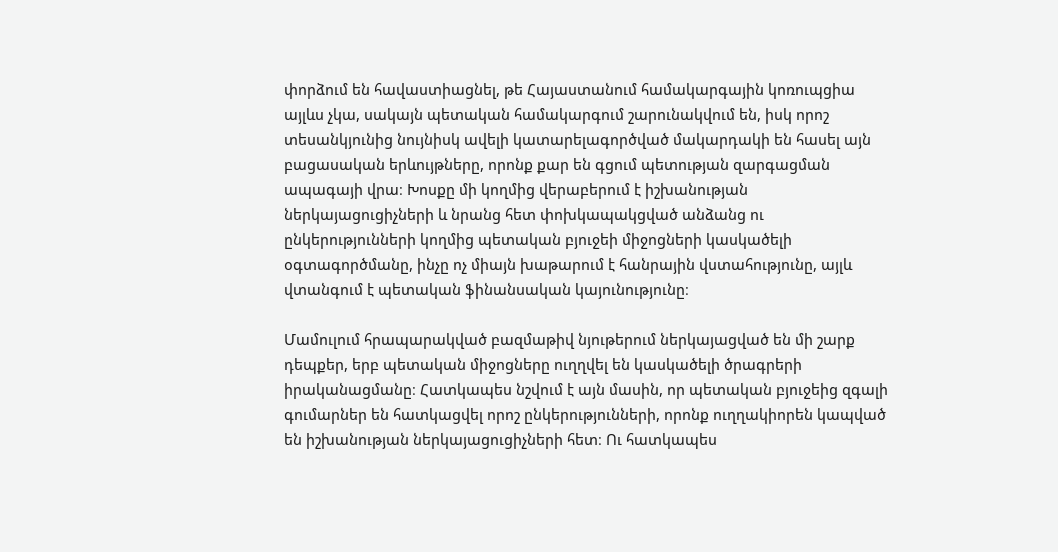փորձում են հավաստիացնել, թե Հայաստանում համակարգային կոռուպցիա այլևս չկա, սակայն պետական համակարգում շարունակվում են, իսկ որոշ տեսանկյունից նույնիսկ ավելի կատարելագործված մակարդակի են հասել այն բացասական երևույթները, որոնք քար են գցում պետության զարգացման ապագայի վրա։ Խոսքը մի կողմից վերաբերում է իշխանության ներկայացուցիչների և նրանց հետ փոխկապակցված անձանց ու ընկերությունների կողմից պետական բյուջեի միջոցների կասկածելի օգտագործմանը, ինչը ոչ միայն խաթարում է հանրային վստահությունը, այլև վտանգում է պետական ֆինանսական կայունությունը։

Մամուլում հրապարակված բազմաթիվ նյութերում ներկայացված են մի շարք դեպքեր, երբ պետական միջոցները ուղղվել են կասկածելի ծրագրերի իրականացմանը։ Հատկապես նշվում է այն մասին, որ պետական բյուջեից զգալի գումարներ են հատկացվել որոշ ընկերությունների, որոնք ուղղակիորեն կապված են իշխանության ներկայացուցիչների հետ։ Ու հատկապես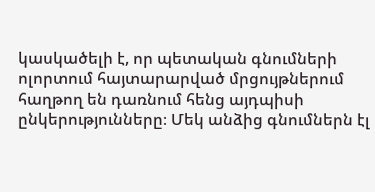կասկածելի է, որ պետական գնումների ոլորտում հայտարարված մրցույթներում հաղթող են դառնում հենց այդպիսի ընկերությունները։ Մեկ անձից գնումներն էլ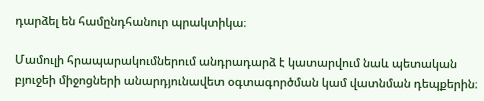դարձել են համընդհանուր պրակտիկա։

Մամուլի հրապարակումներում անդրադարձ է կատարվում նաև պետական բյուջեի միջոցների անարդյունավետ օգտագործման կամ վատնման դեպքերին։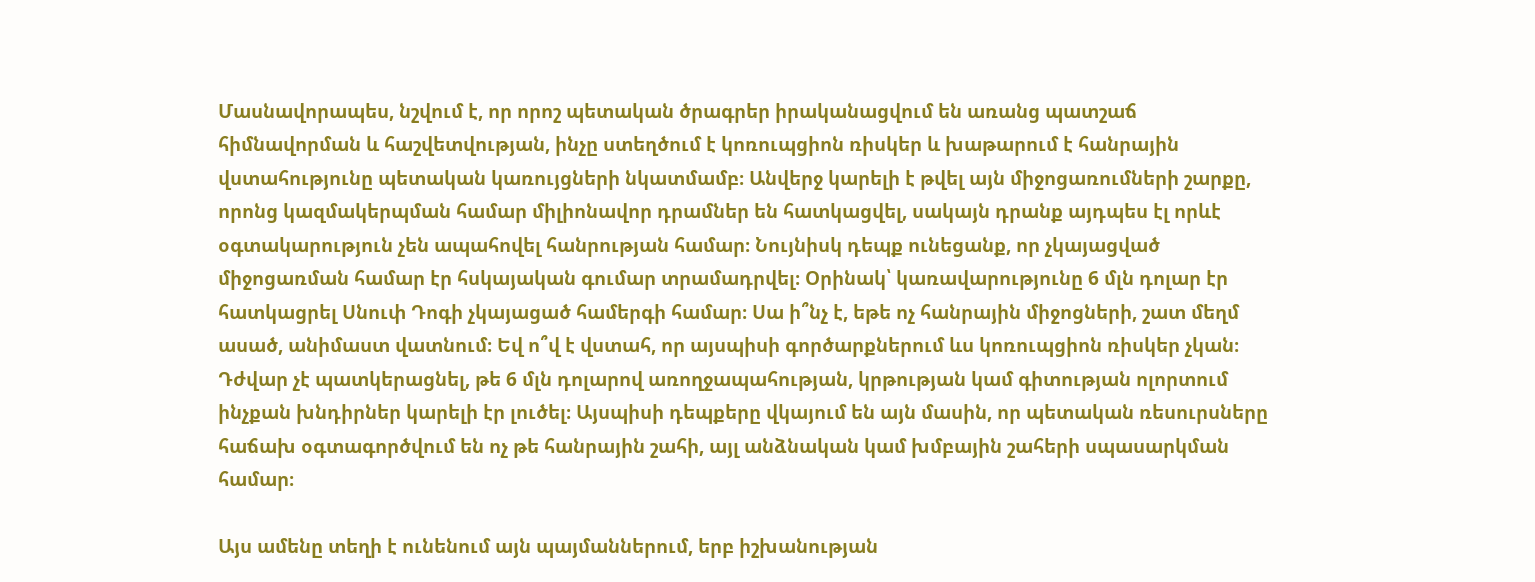Մասնավորապես, նշվում է, որ որոշ պետական ծրագրեր իրականացվում են առանց պատշաճ հիմնավորման և հաշվետվության, ինչը ստեղծում է կոռուպցիոն ռիսկեր և խաթարում է հանրային վստահությունը պետական կառույցների նկատմամբ։ Անվերջ կարելի է թվել այն միջոցառումների շարքը, որոնց կազմակերպման համար միլիոնավոր դրամներ են հատկացվել, սակայն դրանք այդպես էլ որևէ օգտակարություն չեն ապահովել հանրության համար։ Նույնիսկ դեպք ունեցանք, որ չկայացված միջոցառման համար էր հսկայական գումար տրամադրվել։ Օրինակ՝ կառավարությունը 6 մլն դոլար էր հատկացրել Սնուփ Դոգի չկայացած համերգի համար։ Սա ի՞նչ է, եթե ոչ հանրային միջոցների, շատ մեղմ ասած, անիմաստ վատնում։ Եվ ո՞վ է վստահ, որ այսպիսի գործարքներում ևս կոռուպցիոն ռիսկեր չկան։ Դժվար չէ պատկերացնել, թե 6 մլն դոլարով առողջապահության, կրթության կամ գիտության ոլորտում ինչքան խնդիրներ կարելի էր լուծել։ Այսպիսի դեպքերը վկայում են այն մասին, որ պետական ռեսուրսները հաճախ օգտագործվում են ոչ թե հանրային շահի, այլ անձնական կամ խմբային շահերի սպասարկման համար։

Այս ամենը տեղի է ունենում այն պայմաններում, երբ իշխանության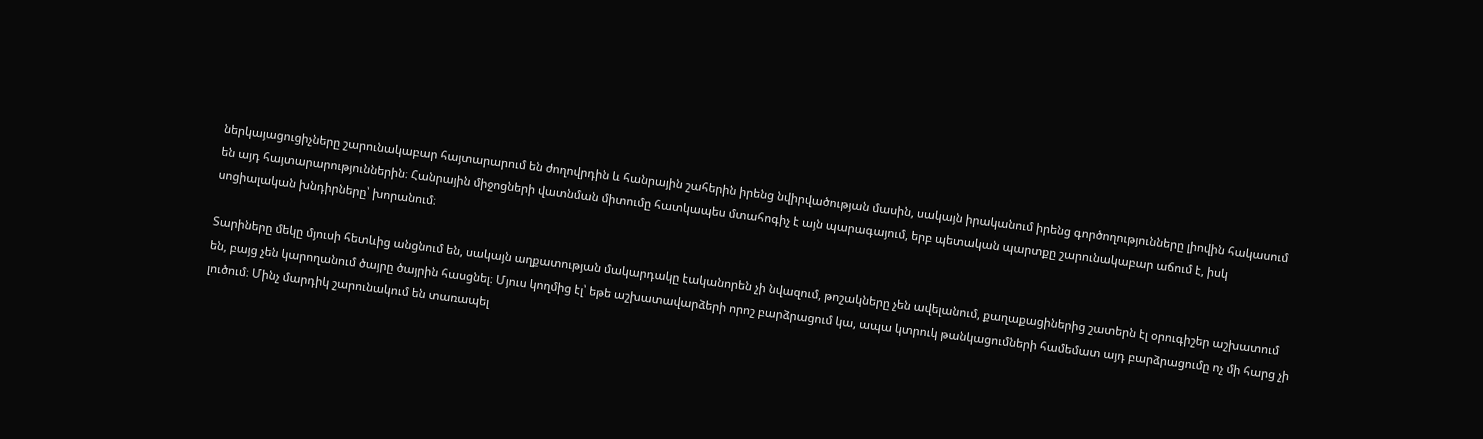ներկայացուցիչները շարունակաբար հայտարարում են ժողովրդին և հանրային շահերին իրենց նվիրվածության մասին, սակայն իրականում իրենց գործողությունները լիովին հակասում են այդ հայտարարություններին։ Հանրային միջոցների վատնման միտումը հատկապես մտահոգիչ է այն պարագայում, երբ պետական պարտքը շարունակաբար աճում է, իսկ սոցիալական խնդիրները՝ խորանում։

Տարիները մեկը մյուսի հետևից անցնում են, սակայն աղքատության մակարդակը էականորեն չի նվազում, թոշակները չեն ավելանում, քաղաքացիներից շատերն էլ օրուգիշեր աշխատում են, բայց չեն կարողանում ծայրը ծայրին հասցնել։ Մյուս կողմից էլ՝ եթե աշխատավարձերի որոշ բարձրացում կա, ապա կտրուկ թանկացումների համեմատ այդ բարձրացումը ոչ մի հարց չի լուծում։ Մինչ մարդիկ շարունակում են տառապել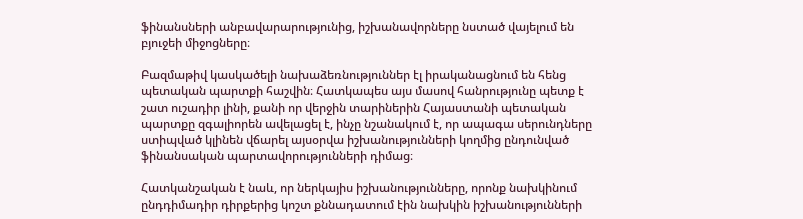ֆինանսների անբավարարությունից, իշխանավորները նստած վայելում են բյուջեի միջոցները։

Բազմաթիվ կասկածելի նախաձեռնություններ էլ իրականացնում են հենց պետական պարտքի հաշվին։ Հատկապես այս մասով հանրությունը պետք է շատ ուշադիր լինի, քանի որ վերջին տարիներին Հայաստանի պետական պարտքը զգալիորեն ավելացել է, ինչը նշանակում է, որ ապագա սերունդները ստիպված կլինեն վճարել այսօրվա իշխանությունների կողմից ընդունված ֆինանսական պարտավորությունների դիմաց։

Հատկանշական է նաև, որ ներկայիս իշխանությունները, որոնք նախկինում ընդդիմադիր դիրքերից կոշտ քննադատում էին նախկին իշխանությունների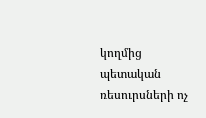կողմից պետական ռեսուրսների ոչ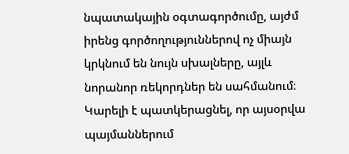նպատակային օգտագործումը, այժմ իրենց գործողություններով ոչ միայն կրկնում են նույն սխալները, այլև նորանոր ռեկորդներ են սահմանում։ Կարելի է պատկերացնել, որ այսօրվա պայմաններում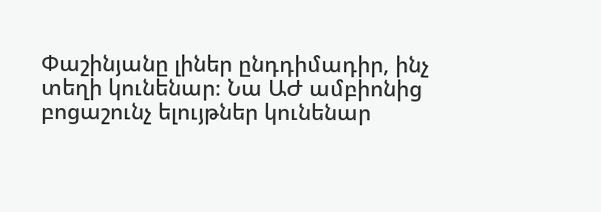Փաշինյանը լիներ ընդդիմադիր, ինչ տեղի կունենար։ Նա ԱԺ ամբիոնից բոցաշունչ ելույթներ կունենար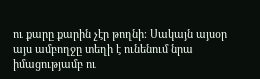ու քարը քարին չէր թողնի։ Սակայն այսօր այս ամբողջը տեղի է ունենում նրա իմացությամբ ու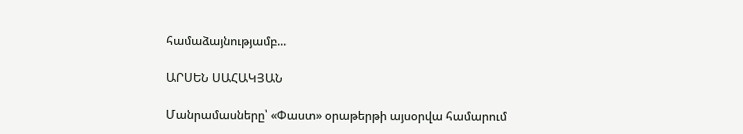համաձայնությամբ...

ԱՐՍԵՆ ՍԱՀԱԿՅԱՆ

Մանրամասները՝ «Փաստ» օրաթերթի այսօրվա համարում